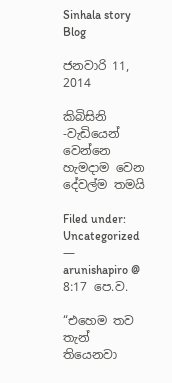Sinhala story Blog

ජනවාරි 11, 2014

කිබිසිනි -වැඩියෙන් වෙන්නෙ හැමදාම වෙන දේවල්ම තමයි

Filed under: Uncategorized — arunishapiro @ 8:17 පෙ.ව.

“එහෙම තව තැන් තියෙනවා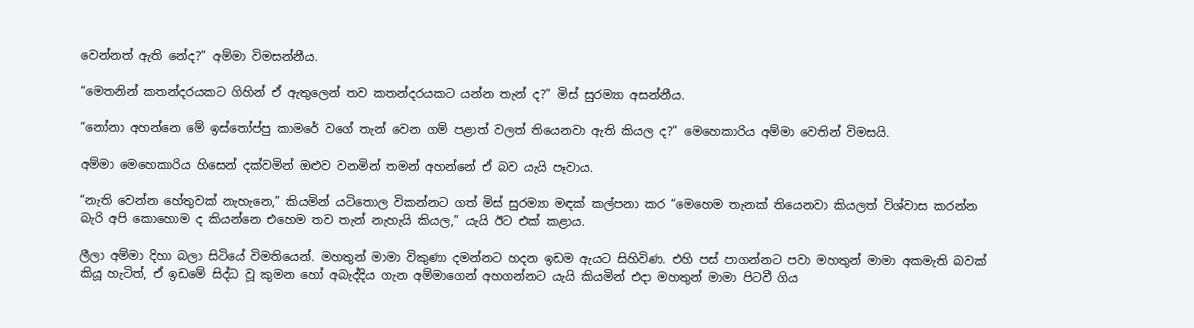වෙන්නත් ඇති නේද?” අම්මා විමසන්නීය.

“මෙතනින් කතන්දරයකට ගිහින් ඒ ඇතුලෙන් තව කතන්දරයකට යන්න තැන් ද?” මිස් සුරම්‍යා අසන්නීය.

“නෝනා අහන්නෙ මේ ඉස්තෝප්පු කාමරේ වගේ තැන් වෙන ගම් පළාත් වලත් තියෙනවා ඇති කියල ද?” මෙහෙකාරිය අම්මා වෙතින් විමසයි.

අම්මා මෙහෙකාරිය හිසෙන් දක්වමින් ඔළුව වනමින් තමන් අහන්නේ ඒ බව යැයි පෑවාය.

“නැති වෙන්න හේතුවක් නැහැනෙ,” කියමින් යටිතොල විකන්නට ගත් මිස් සුරම්‍යා මඳක් කල්පනා කර “මෙහෙම තැනක් තියෙනවා කියලත් විශ්වාස කරන්න බැරි අපි කොහොම ද කියන්නෙ එහෙම තව තැන් නැහැයි කියල,” යැයි ඊට එක් කළාය.

ලීලා අම්මා දිහා බලා සිටියේ විමතියෙන්. මහතුන් මාමා විකුණා දමන්නට හදන ඉඩම ඇයට සිහිවිණ. එහි පස් පාගන්නට පවා මහතුන් මාමා අකමැති බවක් කියූ හැටිත්, ඒ ඉඩමේ සිද්ධ වූ කුමන හෝ අබැද්දිය ගැන අම්මාගෙන් අහගන්නට යැයි කියමින් එදා මහතුන් මාමා පිටවී ගිය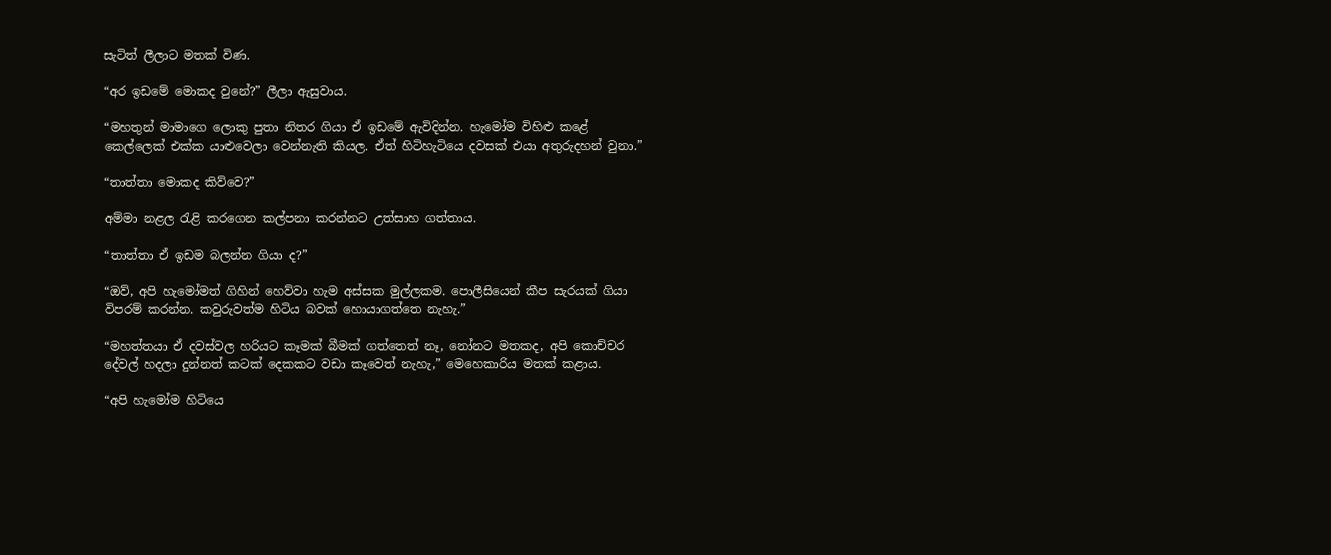සැටිත් ලීලාට මතක් විණ.

“අර ඉඩමේ මොකද වුනේ?” ලීලා ඇසුවාය.

“මහතුන් මාමාගෙ ලොකු පුතා නිතර ගියා ඒ ඉඩමේ ඇවිදින්න. හැමෝම විහිළු කළේ කෙල්ලෙක් එක්ක යාළුවෙලා වෙන්නැති කියල. ඒත් හිටිහැටියෙ දවසක් එයා අතුරුදහන් වුනා.”

“තාත්තා මොකද කිව්වෙ?”

අම්මා නළල රැළි කරගෙන කල්පනා කරන්නට උත්සාහ ගත්තාය.

“තාත්තා ඒ ඉඩම බලන්න ගියා ද?”

“ඔව්, අපි හැමෝමත් ගිහින් හෙව්වා හැම අස්සක මුල්ලකම. පොලීසියෙන් කීප සැරයක් ගියා විපරම් කරන්න. කවුරුවත්ම හිටිය බවක් හොයාගත්තෙ නැහැ.”

“මහත්තයා ඒ දවස්වල හරියට කෑමක් බීමක් ගත්තෙත් නෑ, නෝනට මතකද, අපි කොච්චර දේවල් හදලා දුන්නත් කටක් දෙකකට වඩා කෑවෙත් නැහැ,” මෙහෙකාරිය මතක් කළාය.

“අපි හැමෝම හිටියෙ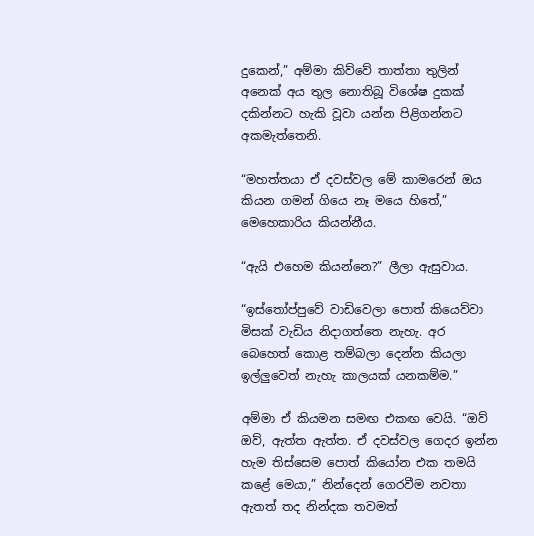දුකෙන්,” අම්මා කිව්වේ තාත්තා තුලින් අනෙක් අය තුල නොතිබූ විශේෂ දුකක් දකින්නට හැකි වූවා යන්න පිළිගන්නට අකමැත්තෙනි.

“මහත්තයා ඒ දවස්වල මේ කාමරෙන් ඔය කියන ගමන් ගියෙ නෑ මයෙ හිතේ,” මෙහෙකාරිය කියන්නීය.

“ඇයි එහෙම කියන්නෙ?” ලීලා ඇසුවාය.

“ඉස්තෝප්පුවේ වාඩිවෙලා පොත් කියෙව්වා මිසක් වැඩිය නිදාගත්තෙ නැහැ. අර බෙහෙත් කොළ තම්බලා දෙන්න කියලා ඉල්ලුවෙත් නැහැ කාලයක් යනකම්ම.”

අම්මා ඒ කියමන සමඟ එකඟ වෙයි. “ඔව් ඔව්, ඇත්ත ඇත්ත. ඒ දවස්වල ගෙදර ඉන්න හැම තිස්සෙම පොත් කියෝන එක තමයි කළේ මෙයා,” නින්දෙන් ගෙරවීම නවතා ඇතත් තද නින්දක තවමත්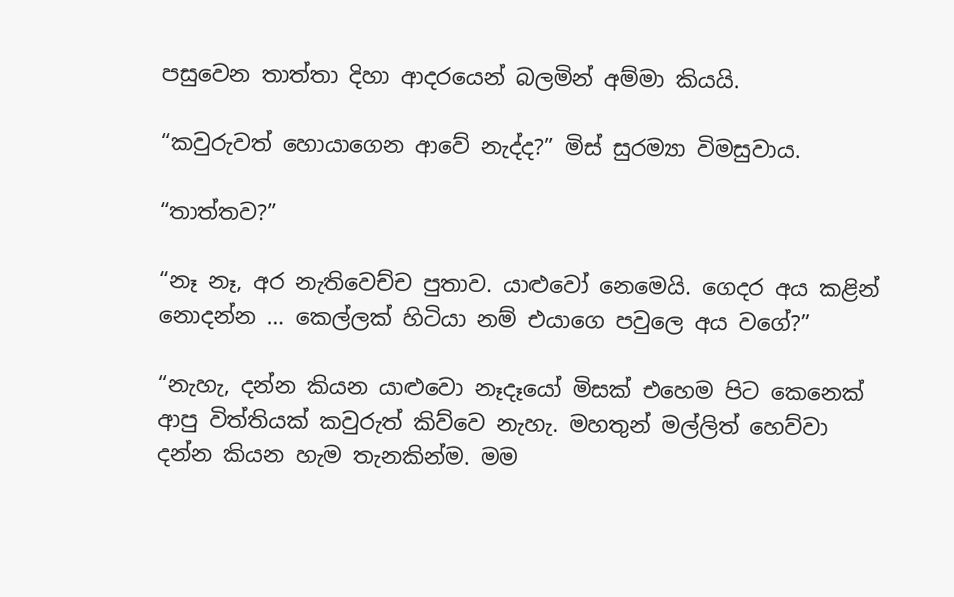පසුවෙන තාත්තා දිහා ආදරයෙන් බලමින් අම්මා කියයි.

“කවුරුවත් හොයාගෙන ආවේ නැද්ද?” මිස් සුරම්‍යා විමසුවාය.

“තාත්තව?”

“නෑ නෑ, අර නැතිවෙච්ච පුතාව. යාළුවෝ නෙමෙයි. ගෙදර අය කළින් නොදන්න … කෙල්ලක් හිටියා නම් එයාගෙ පවුලෙ අය වගේ?”

“නැහැ, දන්න කියන යාළුවො නෑදෑයෝ මිසක් එහෙම පිට කෙනෙක් ආපු විත්තියක් කවුරුත් කිව්වෙ නැහැ. මහතුන් මල්ලිත් හෙව්වා දන්න කියන හැම තැනකින්ම. මම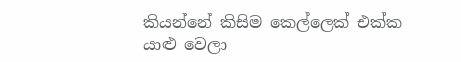කියන්නේ කිසිම කෙල්ලෙක් එක්ක යාළු වෙලා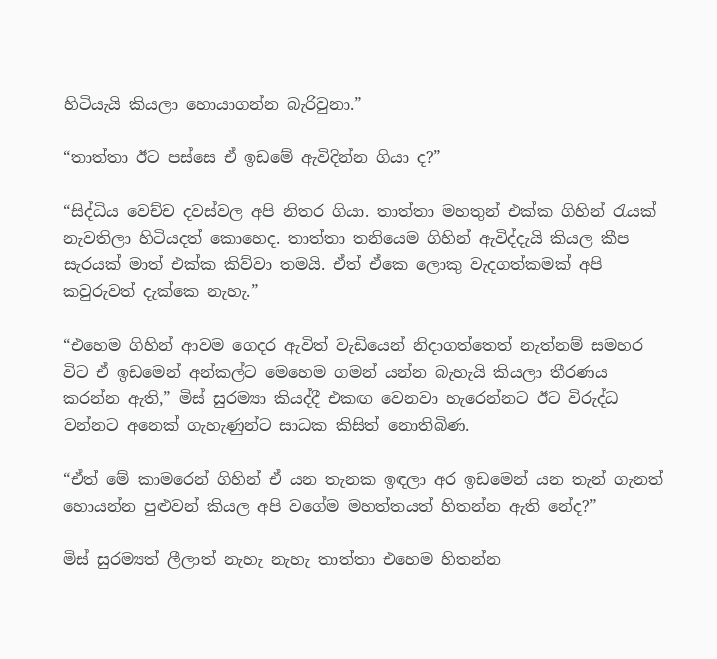හිටියැයි කියලා හොයාගන්න බැරිවුනා.”

“තාත්තා ඊට පස්සෙ ඒ ඉඩමේ ඇවිදින්න ගියා ද?”

“සිද්ධිය වෙච්ච දවස්වල අපි නිතර ගියා. තාත්තා මහතුන් එක්ක ගිහින් රැයක් නැවතිලා හිටියදත් කොහෙද. තාත්තා තනියෙම ගිහින් ඇවිද්දැයි කියල කීප සැරයක් මාත් එක්ක කිව්වා තමයි. ඒත් ඒකෙ ලොකු වැදගත්කමක් අපි කවුරුවත් දැක්කෙ නැහැ.”

“එහෙම ගිහින් ආවම ගෙදර ඇවිත් වැඩියෙන් නිදාගත්තෙත් නැත්නම් සමහර විට ඒ ඉඩමෙන් අන්කල්ට මෙහෙම ගමන් යන්න බැහැයි කියලා තීරණය කරන්න ඇති,” මිස් සුරම්‍යා කියද්දී එකඟ වෙනවා හැරෙන්නට ඊට විරුද්ධ වන්නට අනෙක් ගැහැණුන්ට සාධක කිසිත් නොතිබිණ.

“ඒත් මේ කාමරෙන් ගිහින් ඒ යන තැනක ඉඳලා අර ඉඩමෙන් යන තැන් ගැනත් හොයන්න පුළුවන් කියල අපි වගේම මහත්තයත් හිතන්න ඇති නේද?”

මිස් සුරම්‍යත් ලීලාත් නැහැ නැහැ තාත්තා එහෙම හිතන්න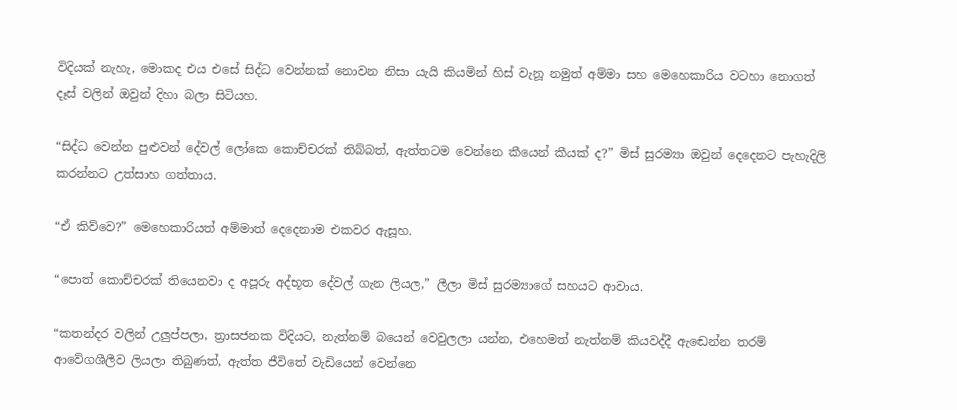විදියක් නැහැ, මොකද එය එසේ සිද්ධ වෙන්නක් නොවන නිසා යැයි කියමින් හිස් වැනූ නමුත් අම්මා සහ මෙහෙකාරිය වටහා නොගත් දෑස් වලින් ඔවුන් දිහා බලා සිටියහ.

“සිද්ධ වෙන්න පුළුවන් දේවල් ලෝකෙ කොච්චරක් තිබ්බත්, ඇත්තටම වෙන්නෙ කීයෙන් කීයක් ද?” මිස් සුරම්‍යා ඔවුන් දෙදෙනට පැහැදිලි කරන්නට උත්සාහ ගත්තාය.

“ඒ කිව්වෙ?” මෙහෙකාරියත් අම්මාත් දෙදෙනාම එකවර ඇසූහ.

“පොත් කොච්චරක් තියෙනවා ද අපූරු අද්භූත දේවල් ගැන ලියල,” ලීලා මිස් සුරම්‍යාගේ සහයට ආවාය.

“කතන්දර වලින් උලුප්පලා, ත්‍රාසජනක විදියට, නැත්නම් බයෙන් වෙවුලලා යන්න, එහෙමත් නැත්නම් කියවද්දී ඇඬෙන්න තරම් ආවේගශීලීව ලියලා තිබුණත්, ඇත්ත ජීවිතේ වැඩියෙන් වෙන්නෙ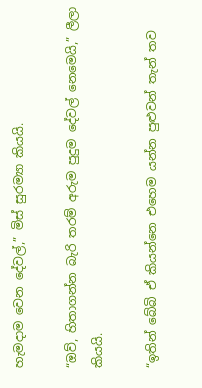හැමදාම වෙන දේවල්,” මිස් සුරම්‍යා කියයි.

“ඔව්, හිතාගන්න බැරි තරම් අරුම පුදුම දේවල් නෙමෙයි,” ලීලා කියයි.

“ඉතින් බේබි ඒ කියන්නෙ එහෙම යන්න පුළුවන් තැන් තව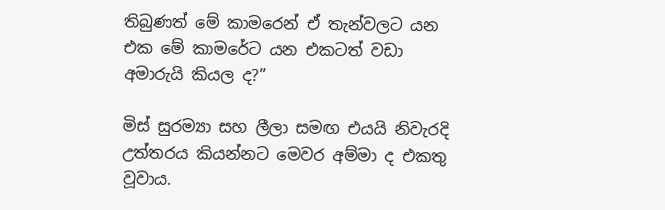තිබුණත් මේ කාමරෙන් ඒ තැන්වලට යන එක මේ කාමරේට යන එකටත් වඩා අමාරුයි කියල ද?”

මිස් සුරම්‍යා සහ ලීලා සමඟ එයයි නිවැරදි උත්තරය කියන්නට මෙවර අම්මා ද එකතු වූවාය.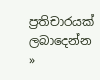ප්‍රතිචාරයක් ලබාදෙන්න »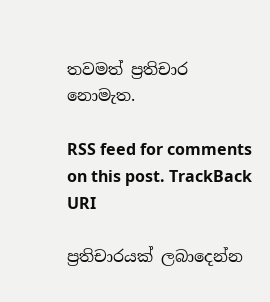තවමත් ප්‍රතිචාර නොමැත.

RSS feed for comments on this post. TrackBack URI

ප්‍රතිචාරයක් ලබාදෙන්න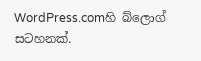WordPress.comහි බ්ලොග් සටහනක්.